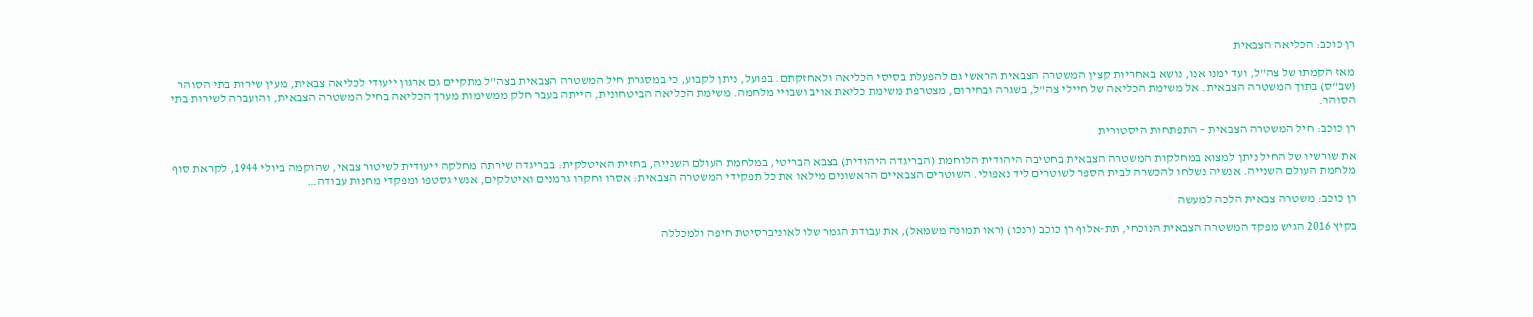רן כוכב: הכליאה הצבאית

מאז הקמתו של צה"ל, ועד ימנו אנו, נושא באחריות קצין המשטרה הצבאית הראשי גם להפעלת בסיסי הכליאה ולאחזקתם. בפועל, ניתן לקבוע, כי במסגרת חיל המשטרה הצבאית בצה"ל מתקיים גם ארגון ייעודי לכליאה צבאית, מעין שירות בתי הסוהר (שב"ס) בתוך המשטרה הצבאית. אל משימת הכליאה של חיילי צה"ל, בשגרה ובחירום, מצטרפת משימת כליאת אויב ושבויי מלחמה. משימת הכליאה הביטחונית, הייתה בעבר חלק ממשימות מערך הכליאה בחיל המשטרה הצבאית, והועברה לשירות בתי הסוהר.

רן כוכב: חיל המשטרה הצבאית – התפתחות היסטורית

את שורשיו של החיל ניתן למצוא במחלקות המשטרה הצבאית בחטיבה היהודית הלוחמת (הבריגדה היהודית) בצבא הבריטי, במלחמת העולם השנייה, בחזית האיטלקית: בבריגדה שירתה מחלקה ייעודית לשיטור צבאי, שהוקמה ביולי 1944, לקראת סוף מלחמת העולם השנייה. אנשיה נשלחו להכשרה לבית הספר לשוטרים ליד נאפולי. השוטרים הצבאיים הראשונים מילאו את כל תפקידי המשטרה הצבאית: אסרו וחקרו גרמנים ואיטלקים, אנשי גסטפו ומפקדי מחנות עבודה…

רן כוכב: משטרה צבאית הלכה למעשה

בקיץ 2016 הגיש מפקד המשטרה הצבאית הנוכחי, תת-אלוף רן כוכב (רנכו) (ראו תמונה משמאל), את עבודת הגמר שלו לאוניברסיטת חיפה ולמכללה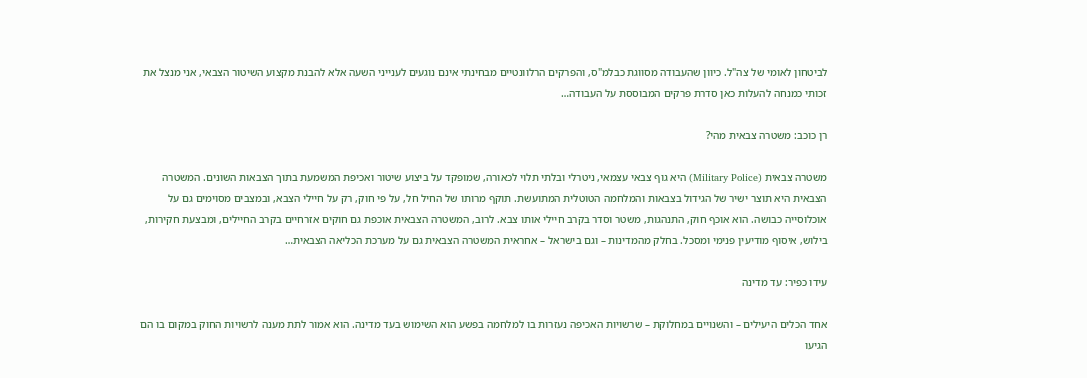לביטחון לאומי של צה"ל. כיוון שהעבודה מסווגת כבלמ"ס, והפרקים הרלוונטיים מבחינתי אינם נוגעים לענייני השעה אלא להבנת מקצוע השיטור הצבאי, אני מנצל את זכותי כמנחה להעלות כאן סדרת פרקים המבוססת על העבודה…

רן כוכב: משטרה צבאית מהי?

משטרה צבאית (Military Police) היא גוף צבאי עצמאי, ניטרלי ובלתי תלוי לכאורה, שמופקד על ביצוע שיטור ואכיפת המשמעת בתוך הצבאות השונים. המשטרה הצבאית היא תוצר ישיר של הגידול בצבאות והמלחמה הטוטלית המתועשת. תוקף מרותו של החיל חל, על פי חוק, רק על חיילי הצבא, ובמצבים מסוימים גם על אוכלוסייה כבושה. הוא אוכף חוק, התנהגות, משטר וסדר בקרב חיילי אותו צבא. לרוב, המשטרה הצבאית אוכפת גם חוקים אזרחיים בקרב החיילים, ומבצעת חקירות, בילוש, איסוף מודיעין פנימי ומסכל. בחלק מהמדינות – וגם בישראל – אחראית המשטרה הצבאית גם על מערכת הכליאה הצבאית…

עידו כפיר: עד מדינה

אחד הכלים היעילים – והשנויים במחלוקת – שרשויות האכיפה נעזרות בו למלחמה בפשע הוא השימוש בעד מדינה. הוא אמור לתת מענה לרשויות החוק במקום בו הם הגיעו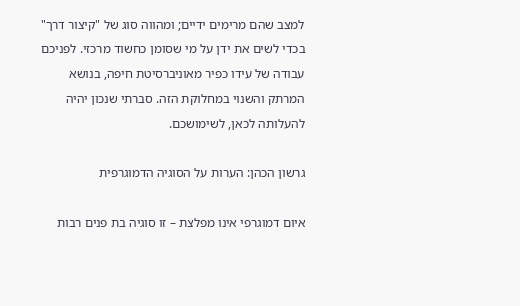למצב שהם מרימים ידיים; ומהווה סוג של "קיצור דרך" בכדי לשים את ידן על מי שסומן כחשוד מרכזי. לפניכם עבודה של עידו כפיר מאוניברסיטת חיפה, בנושא המרתק והשנוי במחלוקת הזה. סברתי שנכון יהיה להעלותה לכאן, לשימושכם.

גרשון הכהן: הערות על הסוגיה הדמוגרפית

איום דמוגרפי אינו מפלצת – זו סוגיה בת פנים רבות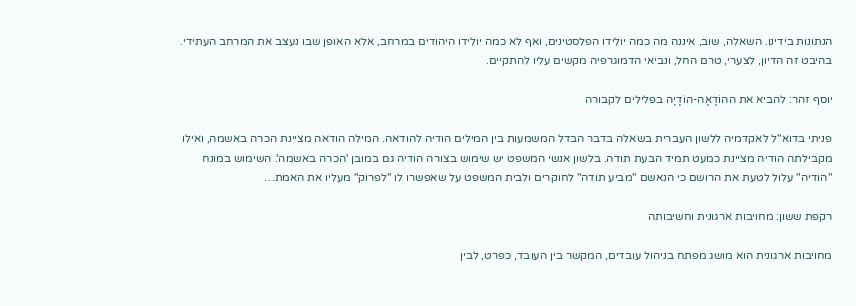הנתונות בידינו. השאלה, שוב, איננה מה כמה יולידו הפלסטינים, ואף לא כמה יולידו היהודים במרחב, אלא האופן שבו נעצב את המרחב העתידי. בהיבט זה הדיון, לצערי, טרם החל, ונביאי הדמוגרפיה מקשים עליו להתקיים.

יוסף זהר: להביא את ההוֹדָאָה-הוֹדָיָה בפלילים לקבורה

פניתי בדוא"ל לאקדמיה ללשון העברית בשאלה בדבר הבדל המשמעות בין המילים הודיה להודאה. המילה הודאה מציינת הכרה באשמה, ואילו מקבילתה הודיה מציינת כמעט תמיד הבעת תודה. בלשון אנשי המשפט יש שימוש בצורה הודיה גם במובן 'הכרה באשמה'. השימוש במונח "הודיה" עלול לטעת את הרושם כי הנאשם "מביע תודה" לחוקרים ולבית המשפט על שאפשרו לו "לפרוק" מעליו את האמת…

רקפת ששון: מחויבות ארגונית וחשיבותה

מחויבות ארגונית הוא מושג מפתח בניהול עובדים, המקשר בין העובד, כפרט, לבין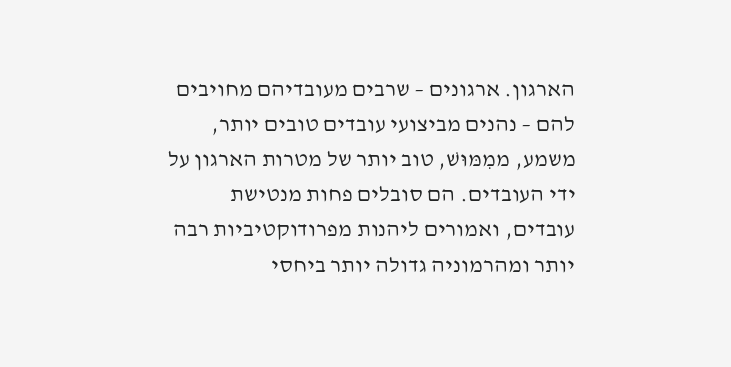הארגון. ארגונים – שרבים מעובדיהם מחויבים להם – נהנים מביצועי עובדים טובים יותר, משמע, ממִמּוּשׁ, טוב יותר של מטרות הארגון על ידי העובדים. הם סובלים פחות מנטישת עובדים, ואמורים ליהנות מפרודוקטיביות רבה יותר ומהרמוניה גדולה יותר ביחסי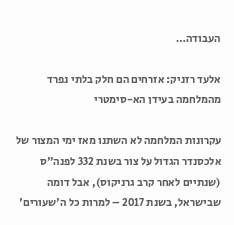העבודה…

אלעד רזניק: אזרחים הם חלק בלתי נפרד מהמלחמה בעידן הא-סימטרי

עקרונות המלחמה לא השתנו מאז ימי המצור של אלכסנדר הגדול על צור בשנת 332 לפנה"ס (שנתיים לאחר קרב גרניקוס), אבל דומה שבישראל, בשנת 2017 – למרות כל ה'שעורים'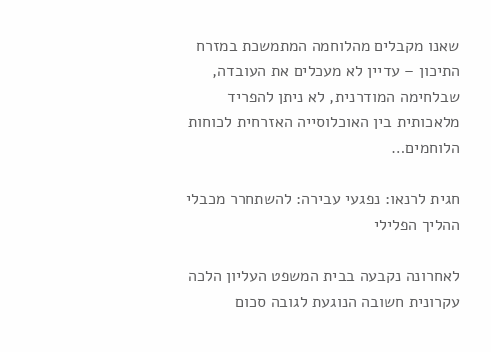שאנו מקבלים מהלוחמה המתמשכת במזרח התיכון – עדיין לא מעכלים את העובדה, שבלחימה המודרנית, לא ניתן להפריד מלאכותית בין האוכלוסייה האזרחית לכוחות הלוחמים…

חגית לרנאו: נפגעי עבירה: להשתחרר מכבלי ההליך הפלילי

לאחרונה נקבעה בבית המשפט העליון הלכה עקרונית חשובה הנוגעת לגובה סכום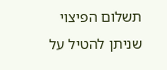תשלום הפיצוי שניתן להטיל על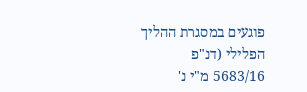פוגעים במסגרת ההליך הפלילי (דנ"פ 5683/16 מ"י נ'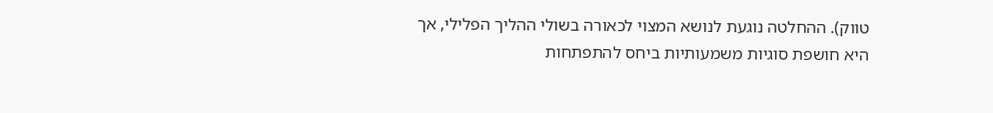טווק). ההחלטה נוגעת לנושא המצוי לכאורה בשולי ההליך הפלילי, אך היא חושפת סוגיות משמעותיות ביחס להתפתחות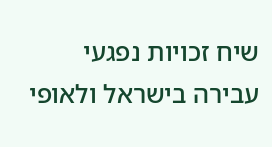שיח זכויות נפגעי עבירה בישראל ולאופי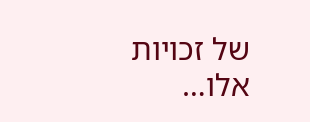של זכויות אלו…